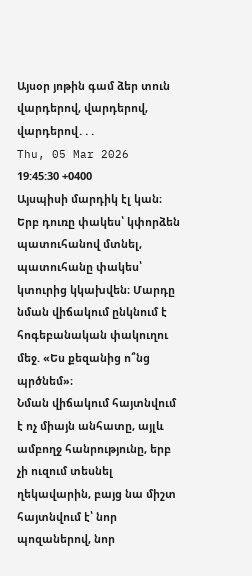Այսօր յոթին գամ ձեր տուն վարդերով, վարդերով, վարդերով․․․
Thu, 05 Mar 2026 19:45:30 +0400
Այսպիսի մարդիկ էլ կան։ Երբ դուռը փակես՝ կփորձեն պատուհանով մտնել, պատուհանը փակես՝ կտուրից կկախվեն։ Մարդը նման վիճակում ընկնում է հոգեբանական փակուղու մեջ. «Ես քեզանից ո՞նց պրծնեմ»։
Նման վիճակում հայտնվում է ոչ միայն անհատը, այլև ամբողջ հանրությունը, երբ չի ուզում տեսնել ղեկավարին, բայց նա միշտ հայտնվում է՝ նոր պոզաներով, նոր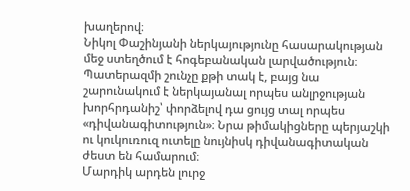խաղերով։
Նիկոլ Փաշինյանի ներկայությունը հասարակության մեջ ստեղծում է հոգեբանական լարվածություն։ Պատերազմի շունչը քթի տակ է, բայց նա շարունակում է ներկայանալ որպես անլրջության խորհրդանիշ՝ փորձելով դա ցույց տալ որպես «դիվանագիտություն»։ Նրա թիմակիցները պերյաշկի ու կուկուռուզ ուտելը նույնիսկ դիվանագիտական ժեստ են համարում։
Մարդիկ արդեն լուրջ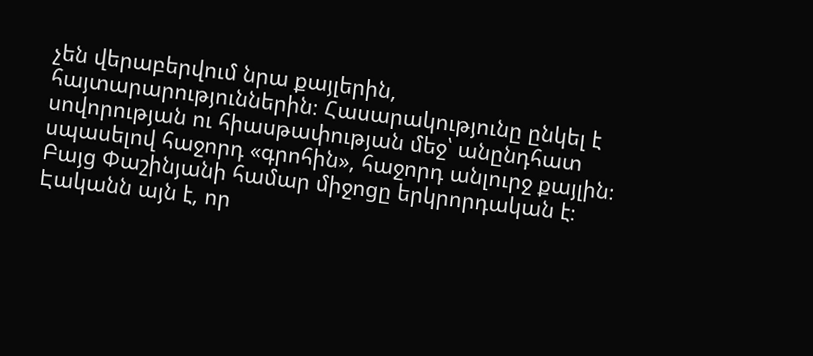չեն վերաբերվում նրա քայլերին, հայտարարություններին։ Հասարակությունը ընկել է սովորության ու հիասթափության մեջ՝ անընդհատ սպասելով հաջորդ «գրոհին», հաջորդ անլուրջ քայլին։
Բայց Փաշինյանի համար միջոցը երկրորդական է։ Էականն այն է, որ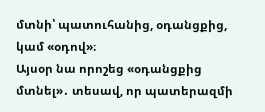մտնի՝ պատուհանից, օդանցքից, կամ «օդով»։
Այսօր նա որոշեց «օդանցքից մտնել»․ տեսավ, որ պատերազմի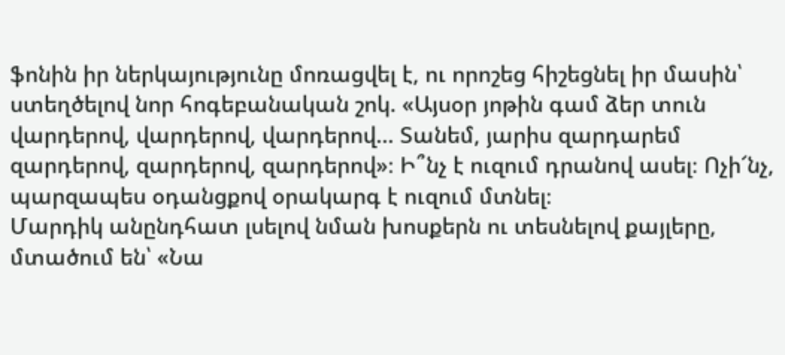ֆոնին իր ներկայությունը մոռացվել է, ու որոշեց հիշեցնել իր մասին՝ ստեղծելով նոր հոգեբանական շոկ. «Այսօր յոթին գամ ձեր տուն վարդերով, վարդերով, վարդերով… Տանեմ, յարիս զարդարեմ զարդերով, զարդերով, զարդերով»։ Ի՞նչ է ուզում դրանով ասել։ Ոչի՜նչ, պարզապես օդանցքով օրակարգ է ուզում մտնել։
Մարդիկ անընդհատ լսելով նման խոսքերն ու տեսնելով քայլերը, մտածում են՝ «Նա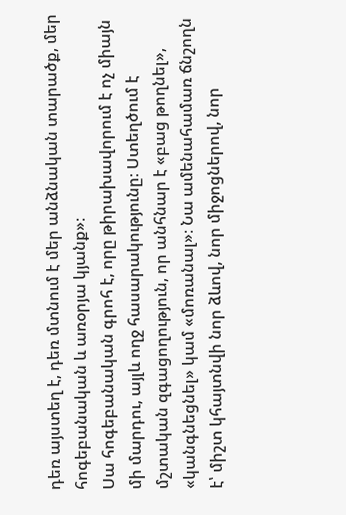դեռ այստեղ է, դեռ մտնում է մեր անձնական տարածք, մեր հոգեբանական և առօրյա կյանք»։
Սա հոգեբանական գրոհ է, որը թիրախավորում է ոչ միայն մի մարդու, այլև ողջ հասարակությունը։ Ստեղծում է մշտական զգացողություն, որ անհնար է «բաց թողնել», «կանգնեցնել» կամ «մոռանալ»։ Նա ամենահամառ ճնշողն է՝ միշտ կհայտնվի նոր ձևով, նոր միջոցներով, նոր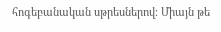հոգեբանական սթրեսներով։ Միայն թե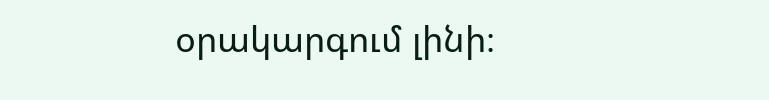օրակարգում լինի։